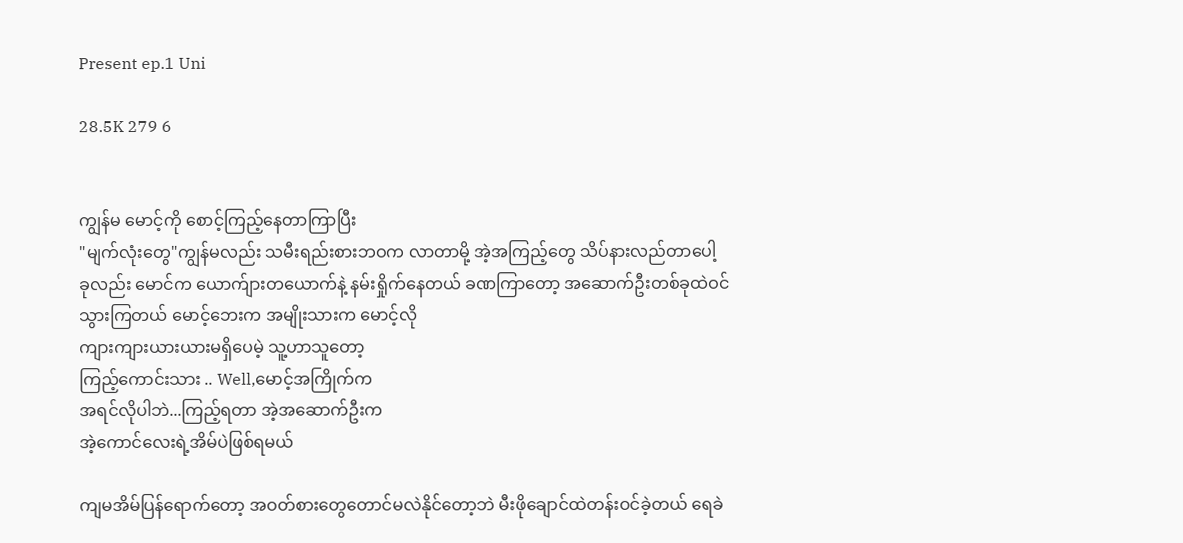Present ep.1 Uni

28.5K 279 6


ကျွန်မ မောင့်ကို စောင့်ကြည့်နေတာကြာပြီး
"မျက်လုံးတွေ"ကျွန်မလည်း သမီးရည်းစားဘဝက လာတာမို့ အဲ့အကြည့်တွေ သိပ်နားလည်တာပေါ့
ခုလည်း မောင်က ယောက်ျားတယောက်နဲ့ နမ်းရှိုက်နေတယ် ခဏကြာတော့ အဆောက်ဦးတစ်ခုထဲဝင်သွားကြတယ် မောင့်ဘေးက အမျိုးသားက မောင့်လို
ကျားကျားယားယားမရှိပေမဲ့ သူ့ဟာသူတော့
ကြည့်ကောင်းသား .. Well,မောင့်အကြိုက်က
အရင်လိုပါဘဲ...ကြည့်ရတာ အဲ့အဆောက်ဦးက
အဲ့ကောင်လေးရဲ့အိမ်ပဲဖြစ်ရမယ်

ကျမအိမ်ပြန်ရောက်တော့ အဝတ်စားတွေတောင်မလဲနိုင်တော့ဘဲ မီးဖိုချောင်ထဲတန်းဝင်ခဲ့တယ် ရေခဲ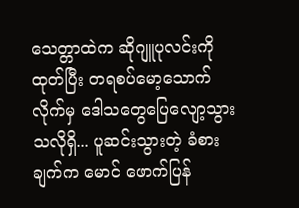သေတ္တာထဲက ဆိုဂျူပုလင်းကို ထုတ်ပြီး တရစပ်မော့သောက်လိုက်မှ ဒေါသတွေပြေလျော့သွားသလိုရှိ... ပူဆင်းသွားတဲ့ ခံစားချက်က မောင် ဖောက်ပြန်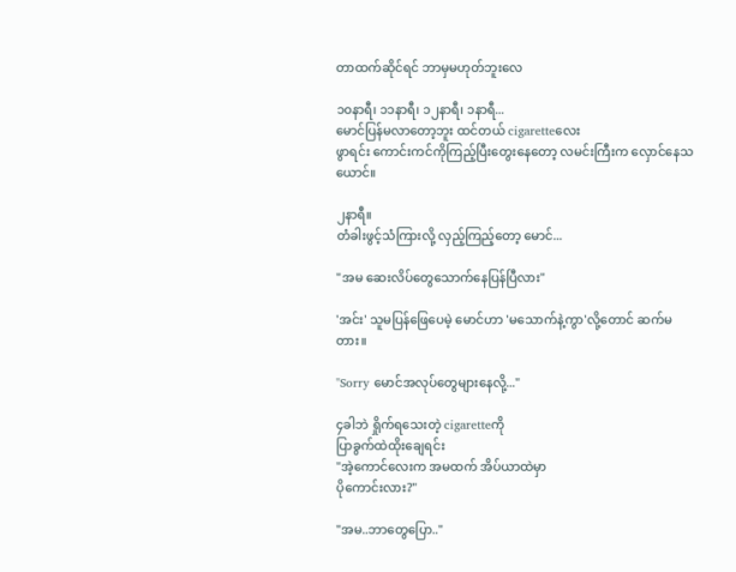တာထက်ဆိုင်ရင် ဘာမှမဟုတ်ဘူးလေ

၁၀နာရီ၊ ၁၁နာရီ၊ ၁၂နာရီ၊ ၁နာရီ...
မောင်ပြန်မလာတော့ဘူး ထင်တယ် cigaretteလေး
ဖွာရင်း ကောင်းကင်ကိုကြည့်ပြီးတွေးနေတော့ လမင်းကြီးက လှောင်နေသယောင်။

၂နာရီ။
တံခါးဖွင့်သံကြားလို့ လှည့်ကြည့်တော့ မောင်...

"အမ ဆေးလိပ်တွေသောက်နေပြန်ပြီလား"

'အင်း' သူမပြန်ဖြေပေမဲ့ မောင်ဟာ 'မသောက်နဲ့ကွာ'လို့တောင် ဆက်မတား။

"Sorry မောင်အလုပ်တွေများနေလို့..."

၄ခါဘဲ ရှိုက်ရသေးတဲ့ cigaretteကို
ပြာခွက်ထဲထိုးချေရင်း
"အဲ့ကောင်လေးက အမထက် အိပ်ယာထဲမှာ
ပိုကောင်းလား?"

"အမ..ဘာတွေပြော.."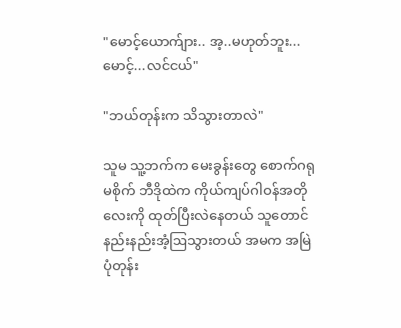"မောင့်ယောက်ျား.. အ့..မဟုတ်ဘူး...
မောင့်...လင်ငယ်"

"ဘယ်တုန်းက သိသွားတာလဲ"

သူမ သူ့ဘက်က မေးခွန်းတွေ စောက်ဂရုမစိုက် ဘီဒိုထဲက ကိုယ်ကျပ်ဂါဝန်အတိုလေးကို ထုတ်ပြီးလဲနေတယ် သူတောင် နည်းနည်းအံ့ဩသွားတယ် အမက အမြဲ ပုံတုန်း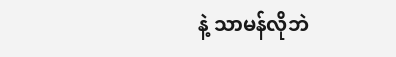နဲ့ သာမန်လိုဘဲ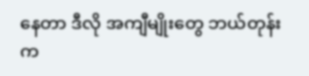နေတာ ဒီလို အကျီမျိုးတွေ ဘယ်တုန်းက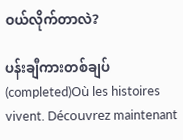ဝယ်လိုက်တာလဲ?

ပန်းချီကားတစ်ချပ် (completed)Où les histoires vivent. Découvrez maintenant